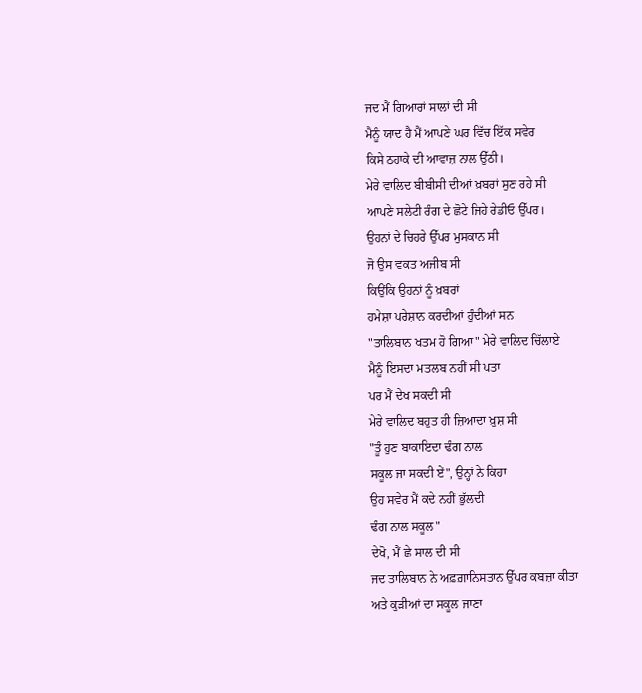ਜਦ ਮੈਂ ਗਿਆਰਾਂ ਸਾਲਾਂ ਦੀ ਸੀ
ਮੈਨੂੰ ਯਾਦ ਹੈ ਮੈਂ ਆਪਣੇ ਘਰ ਵਿੱਚ ਇੱਕ ਸਵੇਰ
ਕਿਸੇ ਠਹਾਕੇ ਦੀ ਆਵਾਜ਼ ਨਾਲ ਉੱਠੀ।
ਮੇਰੇ ਵਾਲਿਦ ਬੀਬੀਸੀ ਦੀਆਂ ਖ਼ਬਰਾਂ ਸੁਣ ਰਹੇ ਸੀ
ਆਪਣੇ ਸਲੇਟੀ ਰੰਗ ਦੇ ਛੋਟੇ ਜਿਹੇ ਰੇਡੀਓ ਉੱਪਰ।
ਉਹਨਾਂ ਦੇ ਚਿਹਰੇ ਉੱਪਰ ਮੁਸਕਾਨ ਸੀ
ਜੋ ਉਸ ਵਕਤ ਅਜੀਬ ਸੀ
ਕਿਉਂਕਿ ਉਹਨਾਂ ਨੂੰ ਖ਼ਬਰਾਂ
ਹਮੇਸ਼ਾ ਪਰੇਸ਼ਾਨ ਕਰਦੀਆਂ ਹੁੰਦੀਆਂ ਸਨ
"ਤਾਲਿਬਾਨ ਖਤਮ ਹੋ ਗਿਆ" ਮੇਰੇ ਵਾਲਿਦ ਚਿੱਲਾਏ
ਮੈਨੂੰ ਇਸਦਾ ਮਤਲਬ ਨਹੀਂ ਸੀ ਪਤਾ
ਪਰ ਮੈਂ ਦੇਖ ਸਕਦੀ ਸੀ
ਮੇਰੇ ਵਾਲਿਦ ਬਹੁਤ ਹੀ ਜ਼ਿਆਦਾ ਖ਼ੁਸ਼ ਸੀ
"ਤੂੰ ਹੁਣ ਬਾਕਾਇਦਾ ਢੰਗ ਨਾਲ
ਸਕੂਲ ਜਾ ਸਕਦੀ ਏਂ", ਉਨ੍ਹਾਂ ਨੇ ਕਿਹਾ
ਉਹ ਸਵੇਰ ਮੈਂ ਕਦੇ ਨਹੀਂ ਭੁੱਲਦੀ
ਢੰਗ ਨਾਲ ਸਕੂਲ"
ਦੇਖੋ, ਮੈਂ ਛੇ ਸਾਲ ਦੀ ਸੀ
ਜਦ ਤਾਲਿਬਾਨ ਨੇ ਅਫ਼ਗ਼ਾਨਿਸਤਾਨ ਉੱਪਰ ਕਬਜ਼ਾ ਕੀਤਾ
ਅਤੇ ਕੁੜੀਆਂ ਦਾ ਸਕੂਲ ਜਾਣਾ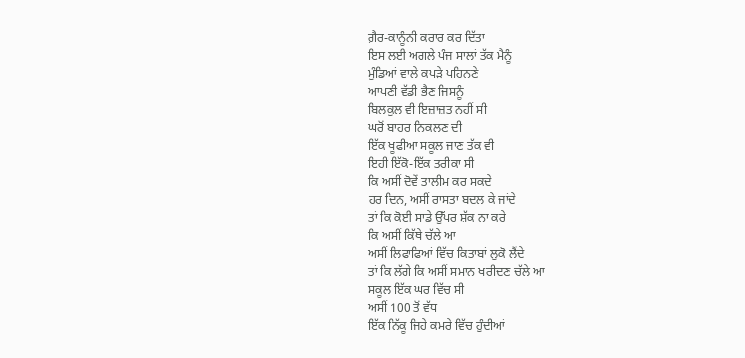ਗ਼ੈਰ-ਕਾਨੂੰਨੀ ਕਰਾਰ ਕਰ ਦਿੱਤਾ
ਇਸ ਲਈ ਅਗਲੇ ਪੰਜ ਸਾਲਾਂ ਤੱਕ ਮੈਨੂੰ
ਮੁੰਡਿਆਂ ਵਾਲੇ ਕਪੜੇ ਪਹਿਨਣੇ
ਆਪਣੀ ਵੱਡੀ ਭੈਣ ਜਿਸਨੂੰ
ਬਿਲਕੁਲ ਵੀ ਇਜ਼ਾਜ਼ਤ ਨਹੀਂ ਸੀ
ਘਰੋਂ ਬਾਹਰ ਨਿਕਲਣ ਦੀ
ਇੱਕ ਖੂਫੀਆ ਸਕੂਲ ਜਾਣ ਤੱਕ ਵੀ
ਇਹੀ ਇੱਕੋ-ਇੱਕ ਤਰੀਕਾ ਸੀ
ਕਿ ਅਸੀਂ ਦੋਵੇਂ ਤਾਲੀਮ ਕਰ ਸਕਦੇ
ਹਰ ਦਿਨ, ਅਸੀਂ ਰਾਸਤਾ ਬਦਲ ਕੇ ਜਾਂਦੇ
ਤਾਂ ਕਿ ਕੋਈ ਸਾਡੇ ਉੱਪਰ ਸ਼ੱਕ ਨਾ ਕਰੇ
ਕਿ ਅਸੀਂ ਕਿੱਥੇ ਚੱਲੇ ਆ
ਅਸੀਂ ਲਿਫਾਫਿਆਂ ਵਿੱਚ ਕਿਤਾਬਾਂ ਲੁਕੋ ਲੈਂਦੇ
ਤਾਂ ਕਿ ਲੱਗੇ ਕਿ ਅਸੀਂ ਸਮਾਨ ਖਰੀਦਣ ਚੱਲੇ ਆ
ਸਕੂਲ ਇੱਕ ਘਰ ਵਿੱਚ ਸੀ
ਅਸੀਂ 100 ਤੋਂ ਵੱਧ
ਇੱਕ ਨਿੱਕੂ ਜਿਹੇ ਕਮਰੇ ਵਿੱਚ ਹੁੰਦੀਆਂ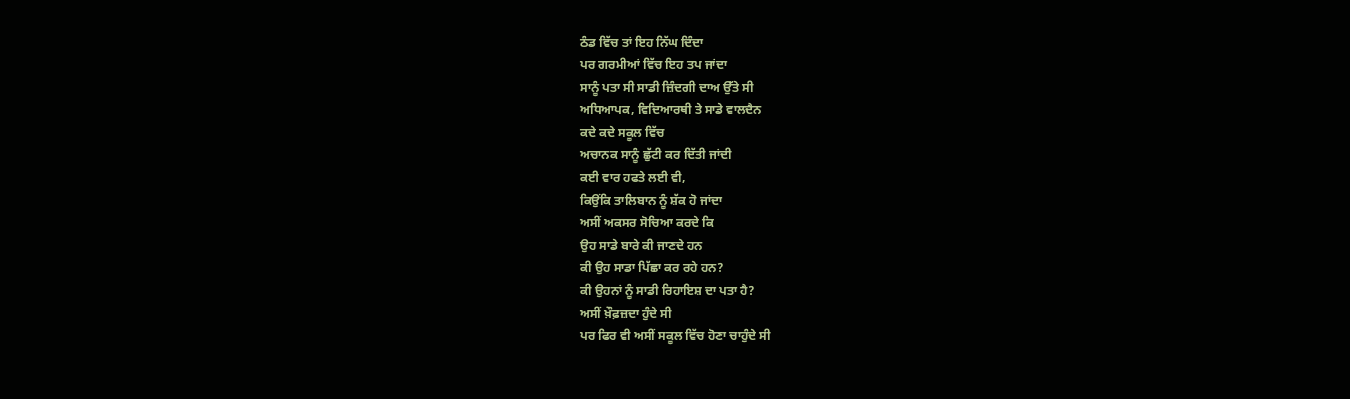ਠੰਡ ਵਿੱਚ ਤਾਂ ਇਹ ਨਿੱਘ ਦਿੰਦਾ
ਪਰ ਗਰਮੀਆਂ ਵਿੱਚ ਇਹ ਤਪ ਜਾਂਦਾ
ਸਾਨੂੰ ਪਤਾ ਸੀ ਸਾਡੀ ਜ਼ਿੰਦਗੀ ਦਾਅ ਉੱਤੇ ਸੀ
ਅਧਿਆਪਕ, ਵਿਦਿਆਰਥੀ ਤੇ ਸਾਡੇ ਵਾਲਦੈਨ
ਕਦੇ ਕਦੇ ਸਕੂਲ ਵਿੱਚ
ਅਚਾਨਕ ਸਾਨੂੰ ਛੁੱਟੀ ਕਰ ਦਿੱਤੀ ਜਾਂਦੀ
ਕਈ ਵਾਰ ਹਫਤੇ ਲਈ ਵੀ,
ਕਿਉਂਕਿ ਤਾਲਿਬਾਨ ਨੂੰ ਸ਼ੱਕ ਹੋ ਜਾਂਦਾ
ਅਸੀਂ ਅਕਸਰ ਸੋਚਿਆ ਕਰਦੇ ਕਿ
ਉਹ ਸਾਡੇ ਬਾਰੇ ਕੀ ਜਾਣਦੇ ਹਨ
ਕੀ ਉਹ ਸਾਡਾ ਪਿੱਛਾ ਕਰ ਰਹੇ ਹਨ?
ਕੀ ਉਹਨਾਂ ਨੂੰ ਸਾਡੀ ਰਿਹਾਇਸ਼ ਦਾ ਪਤਾ ਹੈ?
ਅਸੀਂ ਖ਼ੌਫ਼ਜ਼ਦਾ ਹੁੰਦੇ ਸੀ
ਪਰ ਫਿਰ ਵੀ ਅਸੀਂ ਸਕੂਲ ਵਿੱਚ ਹੋਣਾ ਚਾਹੁੰਦੇ ਸੀ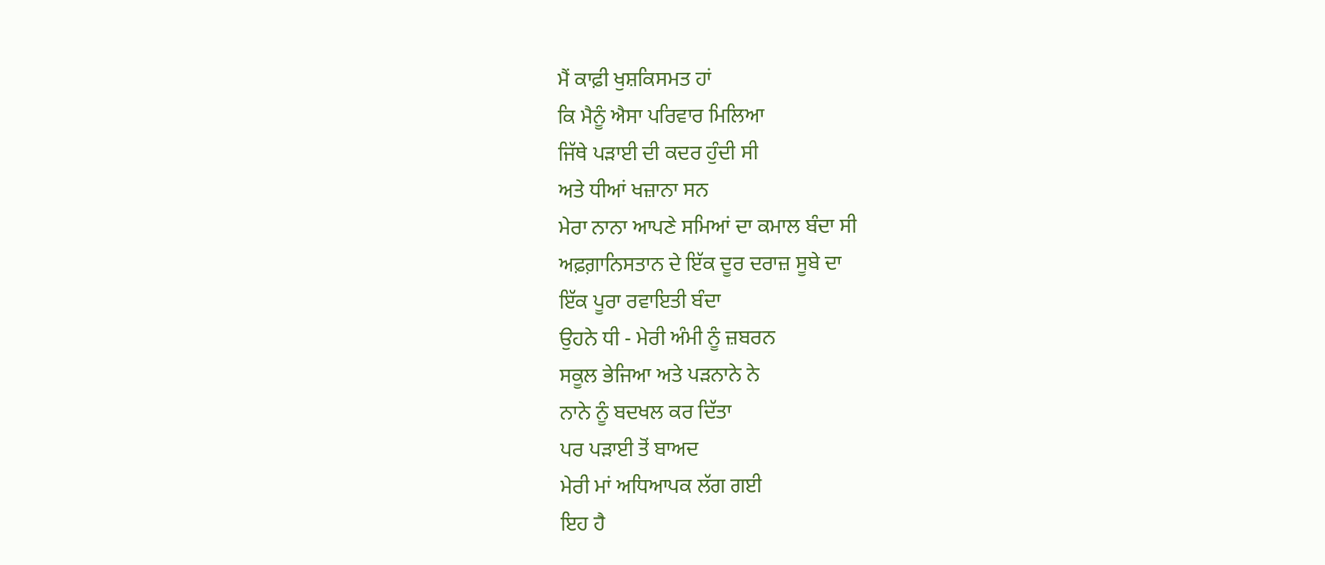ਮੈਂ ਕਾਫ਼ੀ ਖੁਸ਼ਕਿਸਮਤ ਹਾਂ
ਕਿ ਮੈਨੂੰ ਐਸਾ ਪਰਿਵਾਰ ਮਿਲਿਆ
ਜਿੱਥੇ ਪੜਾਈ ਦੀ ਕਦਰ ਹੁੰਦੀ ਸੀ
ਅਤੇ ਧੀਆਂ ਖਜ਼ਾਨਾ ਸਨ
ਮੇਰਾ ਨਾਨਾ ਆਪਣੇ ਸਮਿਆਂ ਦਾ ਕਮਾਲ ਬੰਦਾ ਸੀ
ਅਫ਼ਗ਼ਾਨਿਸਤਾਨ ਦੇ ਇੱਕ ਦੂਰ ਦਰਾਜ਼ ਸੂਬੇ ਦਾ
ਇੱਕ ਪੂਰਾ ਰਵਾਇਤੀ ਬੰਦਾ
ਉਹਨੇ ਧੀ - ਮੇਰੀ ਅੰਮੀ ਨੂੰ ਜ਼ਬਰਨ
ਸਕੂਲ ਭੇਜਿਆ ਅਤੇ ਪੜਨਾਨੇ ਨੇ
ਨਾਨੇ ਨੂੰ ਬਦਖਲ ਕਰ ਦਿੱਤਾ
ਪਰ ਪੜਾਈ ਤੋਂ ਬਾਅਦ
ਮੇਰੀ ਮਾਂ ਅਧਿਆਪਕ ਲੱਗ ਗਈ
ਇਹ ਹੈ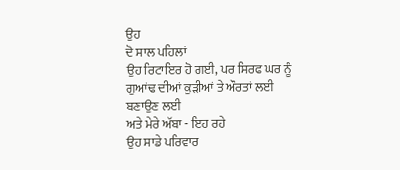ਉਹ
ਦੋ ਸਾਲ ਪਹਿਲਾਂ
ਉਹ ਰਿਟਾਇਰ ਹੋ ਗਈ, ਪਰ ਸਿਰਫ ਘਰ ਨੂੰ
ਗੁਆਂਢ ਦੀਆਂ ਕੁੜੀਆਂ ਤੇ ਔਰਤਾਂ ਲਈ
ਬਣਾਉਣ ਲਈ
ਅਤੇ ਮੇਰੇ ਅੱਬਾ - ਇਹ ਰਹੇ
ਉਹ ਸਾਡੇ ਪਰਿਵਾਰ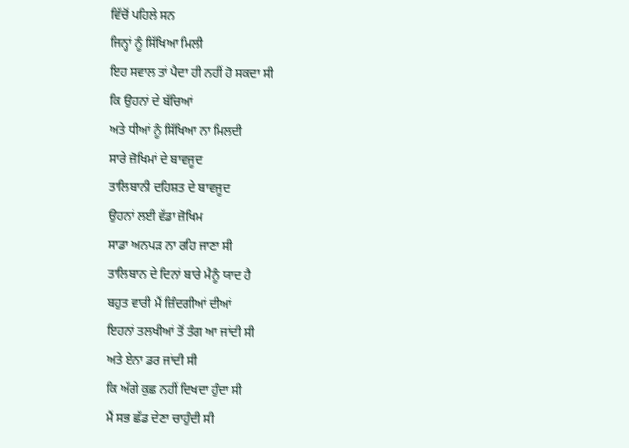ਵਿੱਚੋਂ ਪਹਿਲੇ ਸਨ
ਜਿਨ੍ਹਾਂ ਨੂੰ ਸਿੱਖਿਆ ਮਿਲੀ
ਇਹ ਸਵਾਲ ਤਾਂ ਪੈਦਾ ਹੀ ਨਹੀਂ ਹੋ ਸਕਦਾ ਸੀ
ਕਿ ਉਹਨਾਂ ਦੇ ਬੱਚਿਆਂ
ਅਤੇ ਧੀਆਂ ਨੂੰ ਸਿੱਖਿਆ ਨਾ ਮਿਲਦੀ
ਸਾਰੇ ਜ਼ੋਖਿਮਾਂ ਦੇ ਬਾਵਜੂਦ
ਤਾਲਿਬਾਨੀ ਦਹਿਸ਼ਤ ਦੇ ਬਾਵਜੂਦ
ਉਹਨਾਂ ਲਈ ਵੱਡਾ ਜ਼ੋਖਿਮ
ਸਾਡਾ ਅਨਪੜ ਨਾ ਰਹਿ ਜਾਣਾ ਸੀ
ਤਾਲਿਬਾਨ ਦੇ ਦਿਨਾਂ ਬਾਰੇ ਮੈਨੂੰ ਯਾਦ ਹੈ
ਬਹੁਤ ਵਾਰੀ ਮੈਂ ਜ਼ਿੰਦਗੀਆਂ ਦੀਆਂ
ਇਹਨਾਂ ਤਲਖੀਆਂ ਤੋਂ ਤੰਗ ਆ ਜਾਂਦੀ ਸੀ
ਅਤੇ ਏਨਾ ਡਰ ਜਾਂਦੀ ਸੀ
ਕਿ ਅੱਗੇ ਕੁਛ ਨਹੀਂ ਦਿਖਦਾ ਹੁੰਦਾ ਸੀ
ਮੈਂ ਸਭ ਛੱਡ ਦੇਣਾ ਚਾਹੁੰਦੀ ਸੀ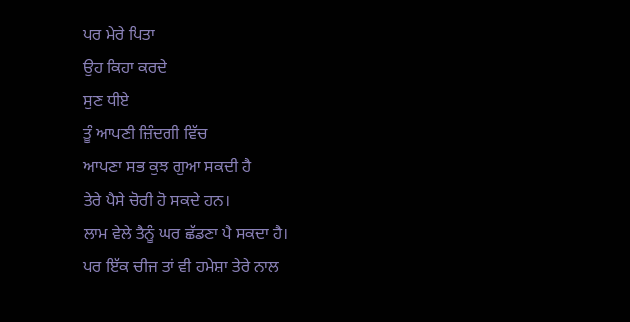ਪਰ ਮੇਰੇ ਪਿਤਾ
ਉਹ ਕਿਹਾ ਕਰਦੇ
ਸੁਣ ਧੀਏ
ਤੂੰ ਆਪਣੀ ਜ਼ਿੰਦਗੀ ਵਿੱਚ
ਆਪਣਾ ਸਭ ਕੁਝ ਗੁਆ ਸਕਦੀ ਹੈ
ਤੇਰੇ ਪੈਸੇ ਚੋਰੀ ਹੋ ਸਕਦੇ ਹਨ।
ਲਾਮ ਵੇਲੇ ਤੈਨੂੰ ਘਰ ਛੱਡਣਾ ਪੈ ਸਕਦਾ ਹੈ।
ਪਰ ਇੱਕ ਚੀਜ ਤਾਂ ਵੀ ਹਮੇਸ਼ਾ ਤੇਰੇ ਨਾਲ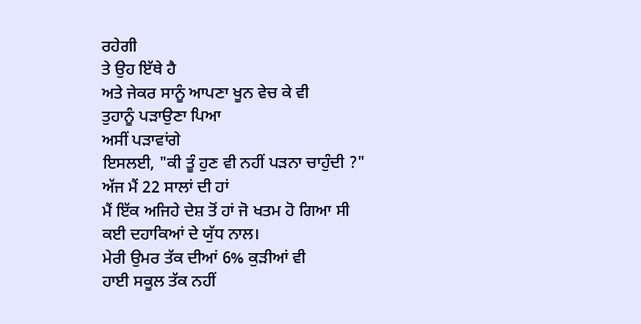ਰਹੇਗੀ
ਤੇ ਉਹ ਇੱਥੇ ਹੈ
ਅਤੇ ਜੇਕਰ ਸਾਨੂੰ ਆਪਣਾ ਖੂਨ ਵੇਚ ਕੇ ਵੀ
ਤੁਹਾਨੂੰ ਪੜਾਉਣਾ ਪਿਆ
ਅਸੀਂ ਪੜਾਵਾਂਗੇ
ਇਸਲਈ, "ਕੀ ਤੂੰ ਹੁਣ ਵੀ ਨਹੀਂ ਪੜਨਾ ਚਾਹੁੰਦੀ ?"
ਅੱਜ ਮੈਂ 22 ਸਾਲਾਂ ਦੀ ਹਾਂ
ਮੈਂ ਇੱਕ ਅਜਿਹੇ ਦੇਸ਼ ਤੋਂ ਹਾਂ ਜੋ ਖਤਮ ਹੋ ਗਿਆ ਸੀ
ਕਈ ਦਹਾਕਿਆਂ ਦੇ ਯੁੱਧ ਨਾਲ।
ਮੇਰੀ ਉਮਰ ਤੱਕ ਦੀਆਂ 6% ਕੁੜੀਆਂ ਵੀ
ਹਾਈ ਸਕੂਲ ਤੱਕ ਨਹੀਂ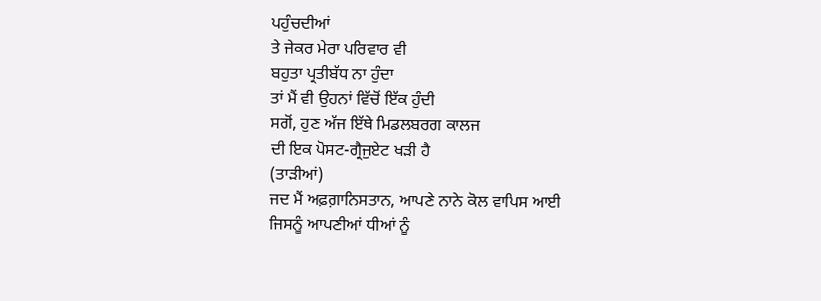ਪਹੁੰਚਦੀਆਂ
ਤੇ ਜੇਕਰ ਮੇਰਾ ਪਰਿਵਾਰ ਵੀ
ਬਹੁਤਾ ਪ੍ਰਤੀਬੱਧ ਨਾ ਹੁੰਦਾ
ਤਾਂ ਮੈਂ ਵੀ ਉਹਨਾਂ ਵਿੱਚੋਂ ਇੱਕ ਹੁੰਦੀ
ਸਗੋਂ, ਹੁਣ ਅੱਜ ਇੱਥੇ ਮਿਡਲਬਰਗ ਕਾਲਜ
ਦੀ ਇਕ ਪੋਸਟ-ਗ੍ਰੈਜੁਏਟ ਖੜੀ ਹੈ
(ਤਾੜੀਆਂ)
ਜਦ ਮੈਂ ਅਫ਼ਗ਼ਾਨਿਸਤਾਨ, ਆਪਣੇ ਨਾਨੇ ਕੋਲ ਵਾਪਿਸ ਆਈ
ਜਿਸਨੂੰ ਆਪਣੀਆਂ ਧੀਆਂ ਨੂੰ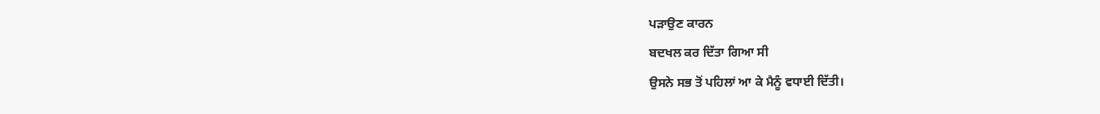ਪੜਾਉਣ ਕਾਰਨ
ਬਦਖਲ ਕਰ ਦਿੱਤਾ ਗਿਆ ਸੀ
ਉਸਨੇ ਸਭ ਤੋਂ ਪਹਿਲਾਂ ਆ ਕੇ ਮੈਨੂੰ ਵਧਾਈ ਦਿੱਤੀ।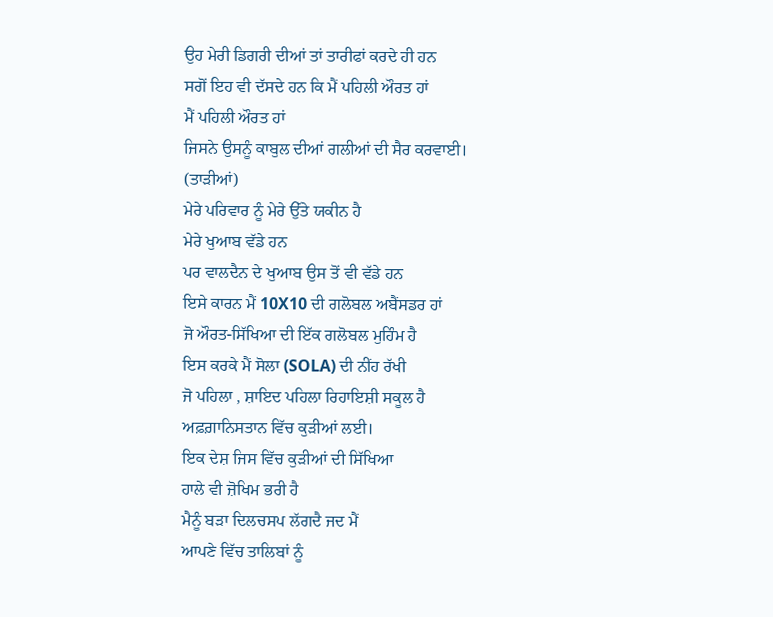ਉਹ ਮੇਰੀ ਡਿਗਰੀ ਦੀਆਂ ਤਾਂ ਤਾਰੀਫਾਂ ਕਰਦੇ ਹੀ ਹਨ
ਸਗੋਂ ਇਹ ਵੀ ਦੱਸਦੇ ਹਨ ਕਿ ਮੈਂ ਪਹਿਲੀ ਔਰਤ ਹਾਂ
ਮੈਂ ਪਹਿਲੀ ਔਰਤ ਹਾਂ
ਜਿਸਨੇ ਉਸਨੂੰ ਕਾਬੁਲ ਦੀਆਂ ਗਲੀਆਂ ਦੀ ਸੈਰ ਕਰਵਾਈ।
(ਤਾੜੀਆਂ)
ਮੇਰੇ ਪਰਿਵਾਰ ਨੂੰ ਮੇਰੇ ਉੱਤੇ ਯਕੀਨ ਹੈ
ਮੇਰੇ ਖੁਆਬ ਵੱਡੇ ਹਨ
ਪਰ ਵਾਲਦੈਨ ਦੇ ਖੁਆਬ ਉਸ ਤੋਂ ਵੀ ਵੱਡੇ ਹਨ
ਇਸੇ ਕਾਰਨ ਮੈਂ 10X10 ਦੀ ਗਲੋਬਲ ਅਬੈਂਸਡਰ ਹਾਂ
ਜੋ ਔਰਤ-ਸਿੱਖਿਆ ਦੀ ਇੱਕ ਗਲੋਬਲ ਮੁਹਿੰਮ ਹੈ
ਇਸ ਕਰਕੇ ਮੈਂ ਸੋਲਾ (SOLA) ਦੀ ਨੀਂਹ ਰੱਖੀ
ਜੋ ਪਹਿਲਾ , ਸ਼ਾਇਦ ਪਹਿਲਾ ਰਿਹਾਇਸ਼ੀ ਸਕੂਲ ਹੈ
ਅਫ਼ਗ਼ਾਨਿਸਤਾਨ ਵਿੱਚ ਕੁੜੀਆਂ ਲਈ।
ਇਕ ਦੇਸ਼ ਜਿਸ ਵਿੱਚ ਕੁੜੀਆਂ ਦੀ ਸਿੱਖਿਆ
ਹਾਲੇ ਵੀ ਜ਼ੋਖਿਮ ਭਰੀ ਹੈ
ਮੈਨੂੰ ਬੜਾ ਦਿਲਚਸਪ ਲੱਗਦੈ ਜਦ ਮੈਂ
ਆਪਣੇ ਵਿੱਚ ਤਾਲਿਬਾਂ ਨੂੰ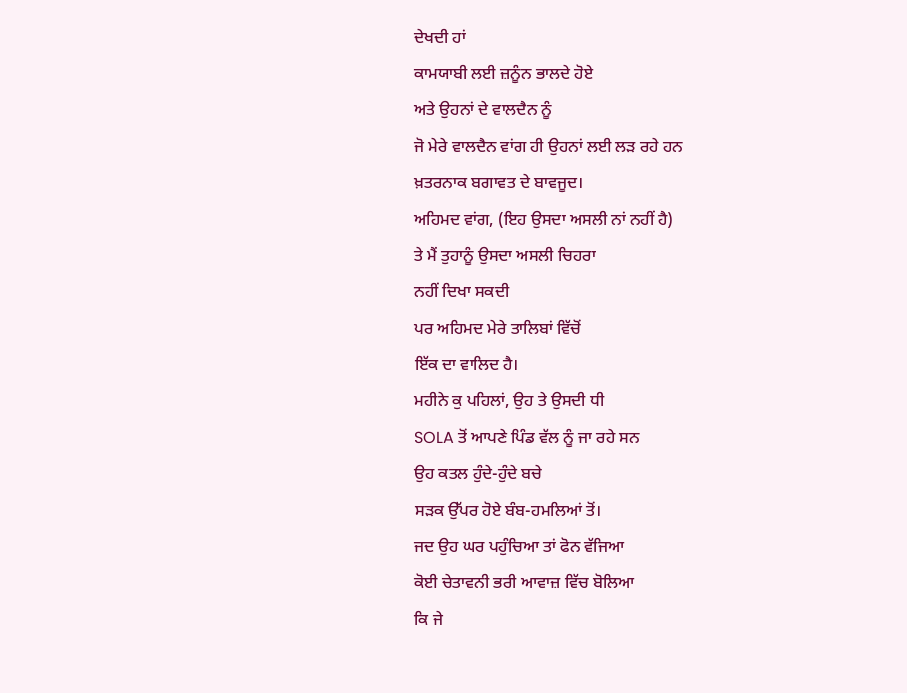ਦੇਖਦੀ ਹਾਂ
ਕਾਮਯਾਬੀ ਲਈ ਜ਼ਨੂੰਨ ਭਾਲਦੇ ਹੋਏ
ਅਤੇ ਉਹਨਾਂ ਦੇ ਵਾਲਦੈਨ ਨੂੰ
ਜੋ ਮੇਰੇ ਵਾਲਦੈਨ ਵਾਂਗ ਹੀ ਉਹਨਾਂ ਲਈ ਲੜ ਰਹੇ ਹਨ
ਖ਼ਤਰਨਾਕ ਬਗਾਵਤ ਦੇ ਬਾਵਜੂਦ।
ਅਹਿਮਦ ਵਾਂਗ, (ਇਹ ਉਸਦਾ ਅਸਲੀ ਨਾਂ ਨਹੀਂ ਹੈ)
ਤੇ ਮੈਂ ਤੁਹਾਨੂੰ ਉਸਦਾ ਅਸਲੀ ਚਿਹਰਾ
ਨਹੀਂ ਦਿਖਾ ਸਕਦੀ
ਪਰ ਅਹਿਮਦ ਮੇਰੇ ਤਾਲਿਬਾਂ ਵਿੱਚੋਂ
ਇੱਕ ਦਾ ਵਾਲਿਦ ਹੈ।
ਮਹੀਨੇ ਕੁ ਪਹਿਲਾਂ, ਉਹ ਤੇ ਉਸਦੀ ਧੀ
SOLA ਤੋਂ ਆਪਣੇ ਪਿੰਡ ਵੱਲ ਨੂੰ ਜਾ ਰਹੇ ਸਨ
ਉਹ ਕਤਲ ਹੁੰਦੇ-ਹੁੰਦੇ ਬਚੇ
ਸੜਕ ਉੱਪਰ ਹੋਏ ਬੰਬ-ਹਮਲਿਆਂ ਤੋਂ।
ਜਦ ਉਹ ਘਰ ਪਹੁੰਚਿਆ ਤਾਂ ਫੋਨ ਵੱਜਿਆ
ਕੋਈ ਚੇਤਾਵਨੀ ਭਰੀ ਆਵਾਜ਼ ਵਿੱਚ ਬੋਲਿਆ
ਕਿ ਜੇ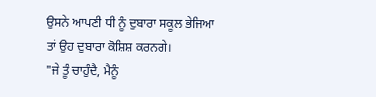ਉਸਨੇ ਆਪਣੀ ਧੀ ਨੂੰ ਦੁਬਾਰਾ ਸਕੂਲ ਭੇਜਿਆ
ਤਾਂ ਉਹ ਦੁਬਾਰਾ ਕੋਸ਼ਿਸ਼ ਕਰਨਗੇ।
"ਜੇ ਤੂੰ ਚਾਹੁੰਦੈ, ਮੈਨੂੰ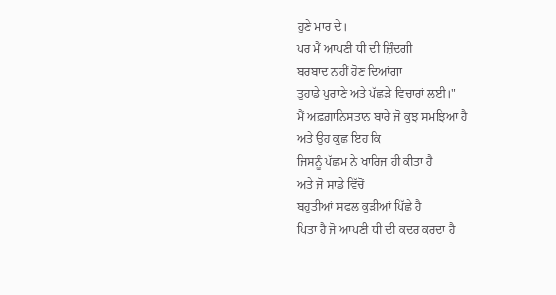ਹੁਣੇ ਮਾਰ ਦੇ।
ਪਰ ਮੈਂ ਆਪਣੀ ਧੀ ਦੀ ਜ਼ਿੰਦਗੀ
ਬਰਬਾਦ ਨਹੀਂ ਹੋਣ ਦਿਆਂਗਾ
ਤੁਹਾਡੇ ਪੁਰਾਣੇ ਅਤੇ ਪੱਛੜੇ ਵਿਚਾਰਾਂ ਲਈ।"
ਮੈਂ ਅਫ਼ਗ਼ਾਨਿਸਤਾਨ ਬਾਰੇ ਜੋ ਕੁਝ ਸਮਝਿਆ ਹੈ
ਅਤੇ ਉਹ ਕੁਛ ਇਹ ਕਿ
ਜਿਸਨੂੰ ਪੱਛਮ ਨੇ ਖਾਰਿਜ ਹੀ ਕੀਤਾ ਹੈ
ਅਤੇ ਜੋ ਸਾਡੇ ਵਿੱਚੋਂ
ਬਹੁਤੀਆਂ ਸਫਲ ਕੁੜੀਆਂ ਪਿੱਛੇ ਹੈ
ਪਿਤਾ ਹੈ ਜੋ ਆਪਣੀ ਧੀ ਦੀ ਕਦਰ ਕਰਦਾ ਹੈ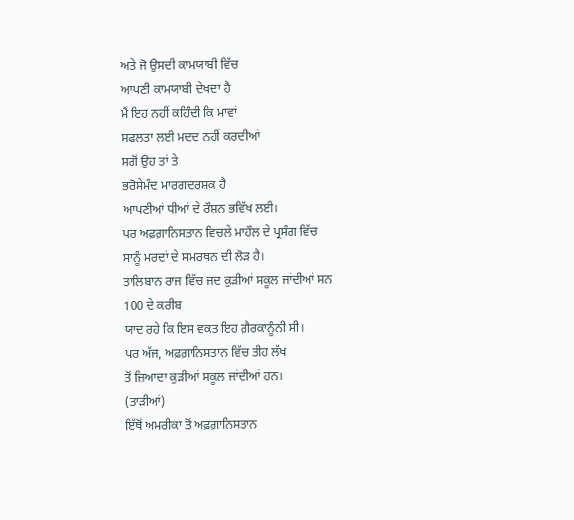ਅਤੇ ਜੋ ਉਸਦੀ ਕਾਮਯਾਬੀ ਵਿੱਚ
ਆਪਣੀ ਕਾਮਯਾਬੀ ਦੇਖਦਾ ਹੈ
ਮੈਂ ਇਹ ਨਹੀਂ ਕਹਿੰਦੀ ਕਿ ਮਾਵਾਂ
ਸਫਲਤਾ ਲਈ ਮਦਦ ਨਹੀਂ ਕਰਦੀਆਂ
ਸਗੋਂ ਉਹ ਤਾਂ ਤੇ
ਭਰੋਸੇਮੰਦ ਮਾਰਗਦਰਸ਼ਕ ਹੈ
ਆਪਣੀਆਂ ਧੀਆਂ ਦੇ ਰੌਸ਼ਨ ਭਵਿੱਖ ਲਈ।
ਪਰ ਅਫ਼ਗ਼ਾਨਿਸਤਾਨ ਵਿਚਲੇ ਮਾਹੌਲ ਦੇ ਪ੍ਰਸੰਗ ਵਿੱਚ
ਸਾਨੂੰ ਮਰਦਾਂ ਦੇ ਸਮਰਥਨ ਦੀ ਲੋੜ ਹੈ।
ਤਾਲਿਬਾਨ ਰਾਜ ਵਿੱਚ ਜਦ ਕੁੜੀਆਂ ਸਕੂਲ ਜਾਂਦੀਆਂ ਸਨ
100 ਦੇ ਕਰੀਬ
ਯਾਦ ਰਹੇ ਕਿ ਇਸ ਵਕਤ ਇਹ ਗ਼ੈਰਕਾਨੂੰਨੀ ਸੀ।
ਪਰ ਅੱਜ, ਅਫ਼ਗ਼ਾਨਿਸਤਾਨ ਵਿੱਚ ਤੀਹ ਲੱਖ
ਤੋਂ ਜ਼ਿਆਦਾ ਕੁੜੀਆਂ ਸਕੂਲ ਜਾਂਦੀਆਂ ਹਨ।
(ਤਾੜੀਆਂ)
ਇੱਥੋਂ ਅਮਰੀਕਾ ਤੋਂ ਅਫ਼ਗ਼ਾਨਿਸਤਾਨ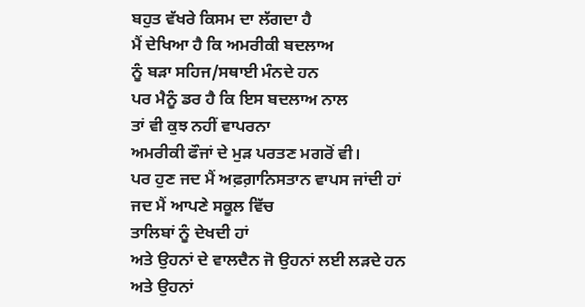ਬਹੁਤ ਵੱਖਰੇ ਕਿਸਮ ਦਾ ਲੱਗਦਾ ਹੈ
ਮੈਂ ਦੇਖਿਆ ਹੈ ਕਿ ਅਮਰੀਕੀ ਬਦਲਾਅ
ਨੂੰ ਬੜਾ ਸਹਿਜ/ਸਥਾਈ ਮੰਨਦੇ ਹਨ
ਪਰ ਮੈਨੂੰ ਡਰ ਹੈ ਕਿ ਇਸ ਬਦਲਾਅ ਨਾਲ
ਤਾਂ ਵੀ ਕੁਝ ਨਹੀਂ ਵਾਪਰਨਾ
ਅਮਰੀਕੀ ਫੌਜਾਂ ਦੇ ਮੁੜ ਪਰਤਣ ਮਗਰੋਂ ਵੀ।
ਪਰ ਹੁਣ ਜਦ ਮੈਂ ਅਫ਼ਗ਼ਾਨਿਸਤਾਨ ਵਾਪਸ ਜਾਂਦੀ ਹਾਂ
ਜਦ ਮੈਂ ਆਪਣੇ ਸਕੂਲ ਵਿੱਚ
ਤਾਲਿਬਾਂ ਨੂੰ ਦੇਖਦੀ ਹਾਂ
ਅਤੇ ਉਹਨਾਂ ਦੇ ਵਾਲਦੈਨ ਜੋ ਉਹਨਾਂ ਲਈ ਲੜਦੇ ਹਨ
ਅਤੇ ਉਹਨਾਂ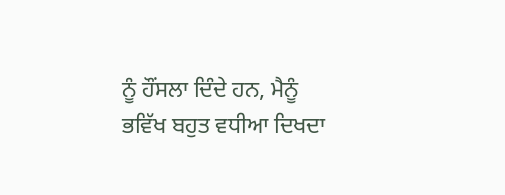ਨੂੰ ਹੌਂਸਲਾ ਦਿੰਦੇ ਹਨ, ਮੈਨੂੰ
ਭਵਿੱਖ ਬਹੁਤ ਵਧੀਆ ਦਿਖਦਾ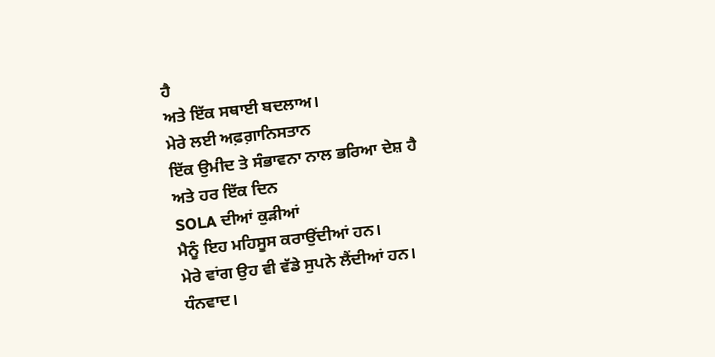ਹੈ
ਅਤੇ ਇੱਕ ਸਥਾਈ ਬਦਲਾਅ।
ਮੇਰੇ ਲਈ ਅਫ਼ਗ਼ਾਨਿਸਤਾਨ
ਇੱਕ ਉਮੀਦ ਤੇ ਸੰਭਾਵਨਾ ਨਾਲ ਭਰਿਆ ਦੇਸ਼ ਹੈ
ਅਤੇ ਹਰ ਇੱਕ ਦਿਨ
SOLA ਦੀਆਂ ਕੁੜੀਆਂ
ਮੈਨੂੰ ਇਹ ਮਹਿਸੂਸ ਕਰਾਉਂਦੀਆਂ ਹਨ।
ਮੇਰੇ ਵਾਂਗ ਉਹ ਵੀ ਵੱਡੇ ਸੁਪਨੇ ਲੈਂਦੀਆਂ ਹਨ।
ਧੰਨਵਾਦ।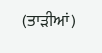(ਤਾੜੀਆਂ)